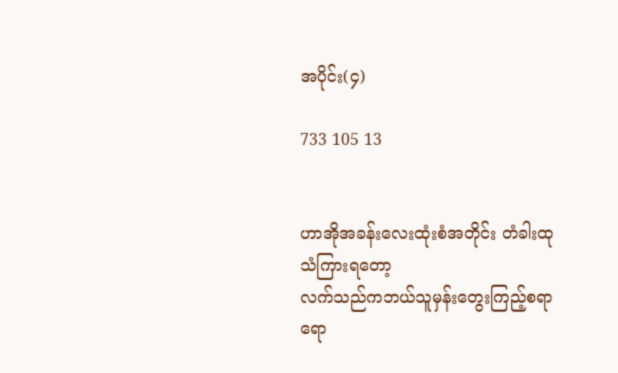အပိုင်း(၄)

733 105 13


ဟာအိုအခန်းလေးထုံးစံအတိုင်း တံခါးထုသံကြားရတော့
လက်သည်ကဘယ်သူမှန်းတွေးကြည့်စရာရော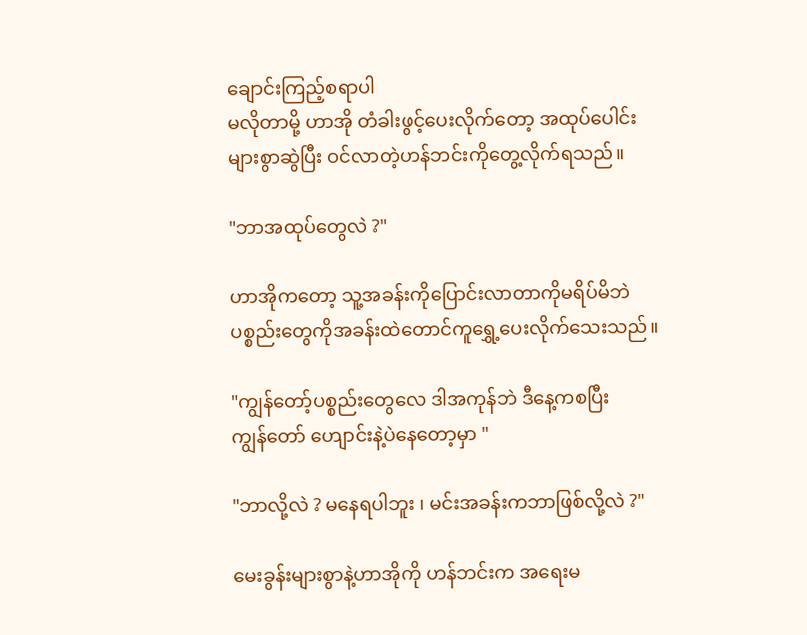ချောင်းကြည့်စရာပါ
မလိုတာမို့ ဟာအို တံခါးဖွင့်ပေးလိုက်တော့ အထုပ်ပေါင်း
များစွာဆွဲပြီး ဝင်လာတဲ့ဟန်ဘင်းကိုတွေ့လိုက်ရသည်။

"ဘာအထုပ်တွေလဲ ?"

ဟာအိုကတော့ သူ့အခန်းကိုပြောင်းလာတာကိုမရိပ်မိဘဲ
ပစ္စည်းတွေကိုအခန်းထဲတောင်ကူရွှေ့ပေးလိုက်သေးသည်။

"ကျွန်တော့်ပစ္စည်းတွေလေ ဒါအကုန်ဘဲ ဒီနေ့ကစပြီး
ကျွန်တော် ဟျောင်းနဲ့ပဲနေတော့မှာ "

"ဘာလို့လဲ ? မနေရပါဘူး ၊ မင်းအခန်းကဘာဖြစ်လို့လဲ ?"

မေးခွန်းများစွာနဲ့ဟာအိုကို ဟန်ဘင်းက အရေးမ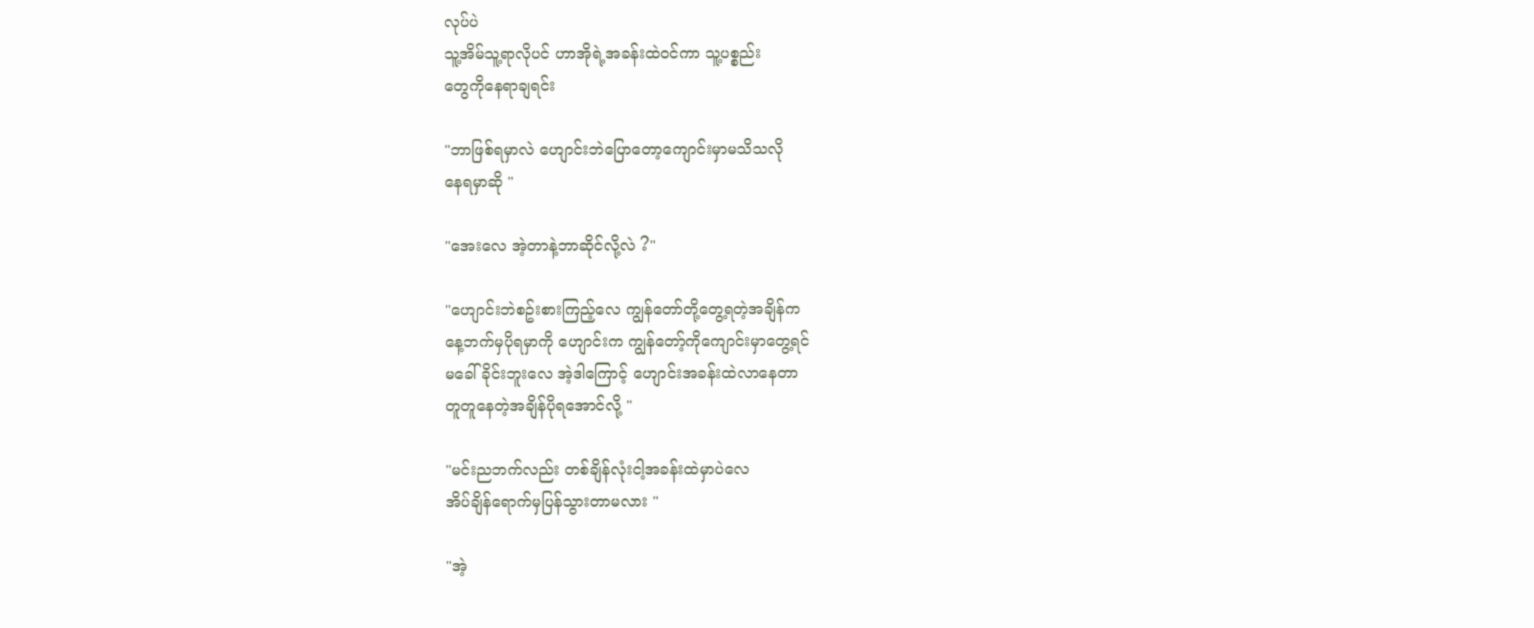လုပ်ပဲ
သူ့အိမ်သူ့ရာလိုပင် ဟာအိုရဲ့အခန်းထဲဝင်ကာ သူ့ပစ္စည်း
တွေကိုနေရာချရင်း

"ဘာဖြစ်ရမှာလဲ ဟျောင်းဘဲပြောတော့ကျောင်းမှာမသိသလို
နေရမှာဆို "

"အေးလေ အဲ့တာနဲ့ဘာဆိုင်လို့လဲ ?"

"ဟျောင်းဘဲစဥ်းစားကြည့်လေ ကျွန်တော်တို့တွေ့ရတဲ့အချိန်က
နေ့ဘက်မှပိုရမှာကို ဟျောင်းက ကျွန်တော့်ကိုကျောင်းမှာတွေ့ရင်
မခေါ်ခိုင်းဘူးလေ အဲ့ဒါကြောင့် ဟျောင်းအခန်းထဲလာနေတာ
တူတူနေတဲ့အချိန်ပိုရအောင်လို့ "

"မင်းညဘက်လည်း တစ်ချိန်လုံးငါ့အခန်းထဲမှာပဲလေ
အိပ်ချိန်ရောက်မှပြန်သွားတာမလား "

"အဲ့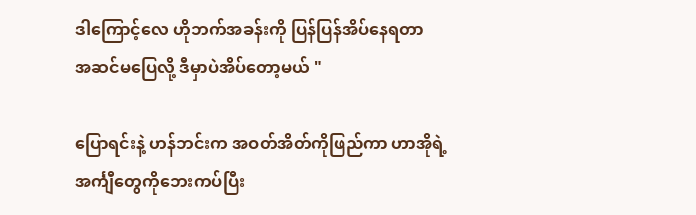ဒါကြောင့်လေ ဟိုဘက်အခန်းကို ပြန်ပြန်အိပ်နေရတာ
အဆင်မပြေလို့ ဒီမှာပဲအိပ်တော့မယ် "

ပြောရင်းနဲ့ ဟန်ဘင်းက အဝတ်အိတ်ကိုဖြည်ကာ ဟာအိုရဲ့
အင်္ကျီတွေကိုဘေးကပ်ပြီး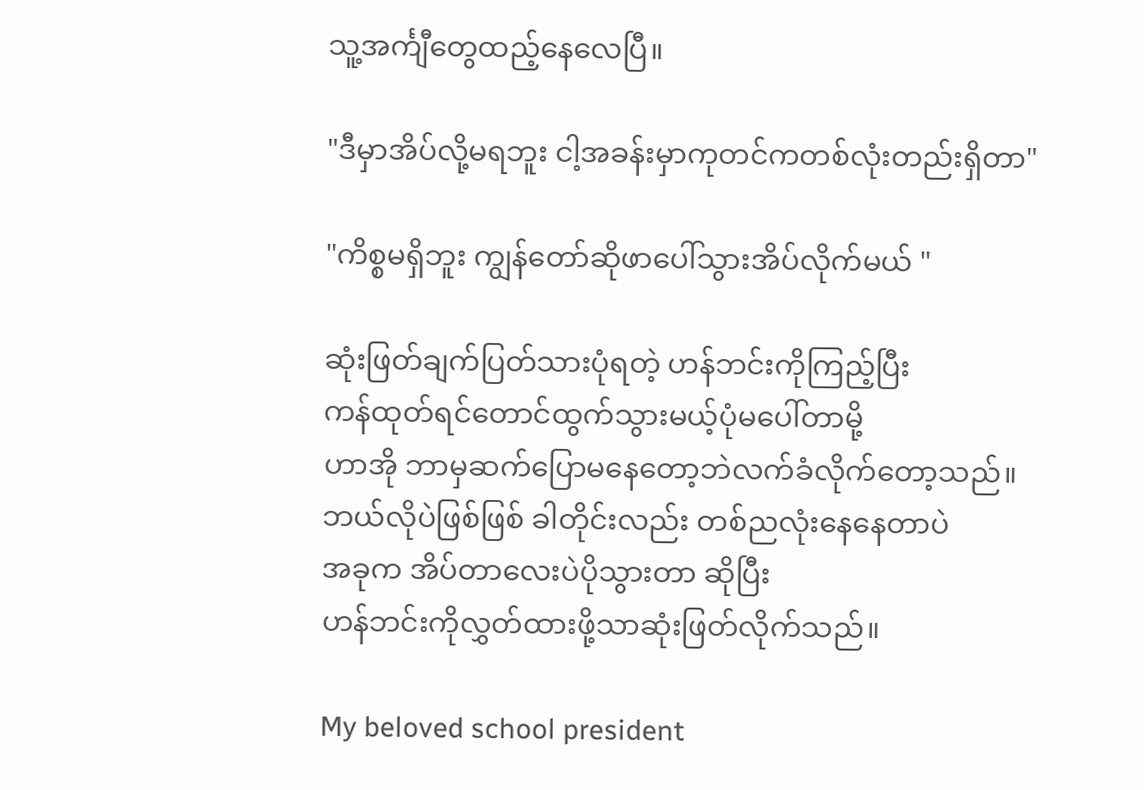သူ့အင်္ကျီတွေထည့်နေလေပြီ။

"ဒီမှာအိပ်လို့မရဘူး ငါ့အခန်းမှာကုတင်ကတစ်လုံးတည်းရှိတာ"

"ကိစ္စမရှိဘူး ကျွန်တော်ဆိုဖာပေါ်သွားအိပ်လိုက်မယ် "

ဆုံးဖြတ်ချက်ပြတ်သားပုံရတဲ့ ဟန်ဘင်းကိုကြည့်ပြီး
ကန်ထုတ်ရင်တောင်ထွက်သွားမယ့်ပုံမပေါ်တာမို့
ဟာအို ဘာမှဆက်ပြောမနေတော့ဘဲလက်ခံလိုက်တော့သည်။
ဘယ်လိုပဲဖြစ်ဖြစ် ခါတိုင်းလည်း တစ်ညလုံးနေနေတာပဲ
အခုက အိပ်တာလေးပဲပိုသွားတာ ဆိုပြီး
ဟန်ဘင်းကိုလွှတ်ထားဖို့သာဆုံးဖြတ်လိုက်သည်။

My beloved school president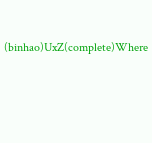(binhao)UxZ(complete)Where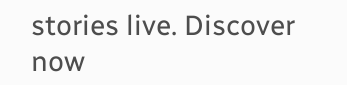stories live. Discover now